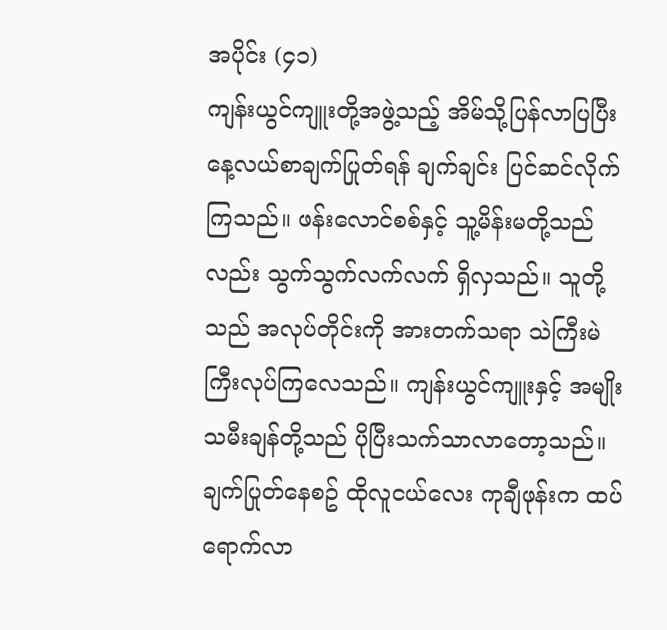အပိုင်း (၄၁)
ကျန်းယွင်ကျူးတို့အဖွဲ့သည့် အိမ်သို့ပြန်လာပြပြီး နေ့လယ်စာချက်ပြုတ်ရန် ချက်ချင်း ပြင်ဆင်လိုက်ကြသည်။ ဖန်းလောင်စစ်နှင့် သူ့မိန်းမတို့သည်လည်း သွက်သွက်လက်လက် ရှိလှသည်။ သူတို့သည် အလုပ်တိုင်းကို အားတက်သရာ သဲကြီးမဲကြီးလုပ်ကြလေသည်။ ကျန်းယွင်ကျူးနှင့် အမျိုးသမီးချန်တို့သည် ပိုပြီးသက်သာလာတော့သည်။
ချက်ပြုတ်နေစဥ် ထိုလူငယ်လေး ကုချီဖုန်းက ထပ်ရောက်လာ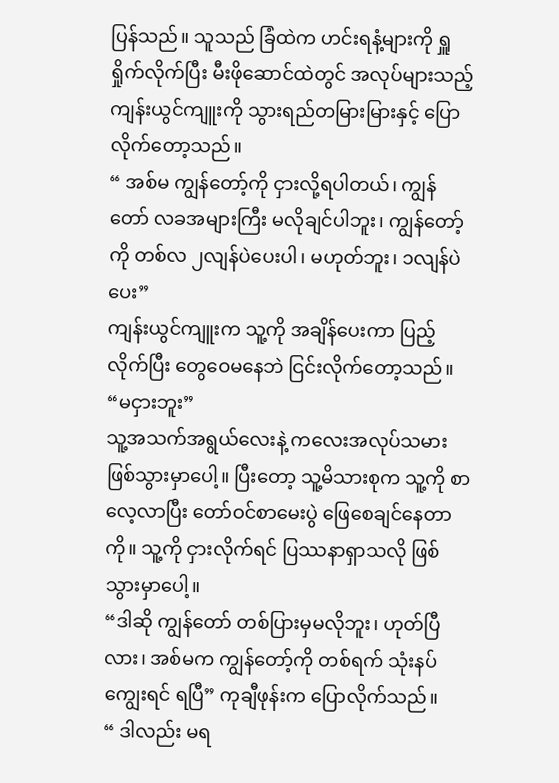ပြန်သည်။ သူသည် ခြံထဲက ဟင်းရနံ့များကို ရှူရှိုက်လိုက်ပြီး မီးဖိုဆောင်ထဲတွင် အလုပ်များသည့် ကျန်းယွင်ကျူးကို သွားရည်တမြားမြားနှင့် ပြောလိုက်တော့သည်။
“ အစ်မ ကျွန်တော့်ကို ငှားလို့ရပါတယ်၊ ကျွန်တော် လခအများကြီး မလိုချင်ပါဘူး၊ ကျွန်တော့်ကို တစ်လ ၂လျန်ပဲပေးပါ၊ မဟုတ်ဘူး၊ ၁လျန်ပဲပေး”
ကျန်းယွင်ကျူးက သူ့ကို အချိန်ပေးကာ ပြည့်လိုက်ပြီး တွေဝေမနေဘဲ ငြင်းလိုက်တော့သည်။
“မငှားဘူး”
သူ့အသက်အရွယ်လေးနဲ့ ကလေးအလုပ်သမား ဖြစ်သွားမှာပေါ့။ ပြီးတော့ သူ့မိသားစုက သူ့ကို စာလေ့လာပြီး တော်ဝင်စာမေးပွဲ ဖြေစေချင်နေတာကို။ သူ့ကို ငှားလိုက်ရင် ပြဿနာရှာသလို ဖြစ်သွားမှာပေါ့။
“ဒါဆို ကျွန်တော် တစ်ပြားမှမလိုဘူး၊ ဟုတ်ပြီလား၊ အစ်မက ကျွန်တော့်ကို တစ်ရက် သုံးနပ်ကျွေးရင် ရပြီ” ကုချီဖုန်းက ပြောလိုက်သည်။
“ ဒါလည်း မရ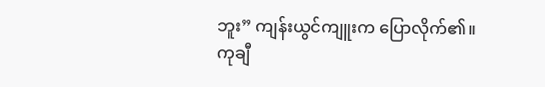ဘူး” ကျန်းယွင်ကျူးက ပြောလိုက်၏။
ကုချီ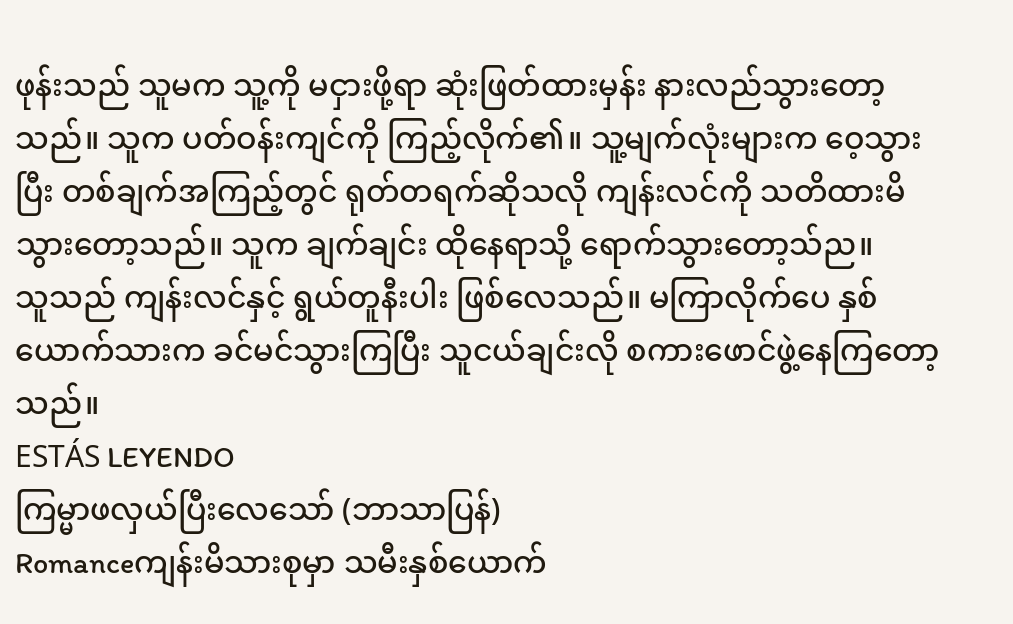ဖုန်းသည် သူမက သူ့ကို မငှားဖို့ရာ ဆုံးဖြတ်ထားမှန်း နားလည်သွားတော့သည်။ သူက ပတ်ဝန်းကျင်ကို ကြည့်လိုက်၏။ သူ့မျက်လုံးများက ဝေ့သွားပြီး တစ်ချက်အကြည့်တွင် ရုတ်တရက်ဆိုသလို ကျန်းလင်ကို သတိထားမိသွားတော့သည်။ သူက ချက်ချင်း ထိုနေရာသို့ ရောက်သွားတော့သ်ည။
သူသည် ကျန်းလင်နှင့် ရွယ်တူနီးပါး ဖြစ်လေသည်။ မကြာလိုက်ပေ နှစ်ယောက်သားက ခင်မင်သွားကြပြီး သူငယ်ချင်းလို စကားဖောင်ဖွဲ့နေကြတော့သည်။
ESTÁS LEYENDO
ကြမ္မာဖလှယ်ပြီးလေသော် (ဘာသာပြန်)
Romanceကျန်းမိသားစုမှာ သမီးနှစ်ယောက်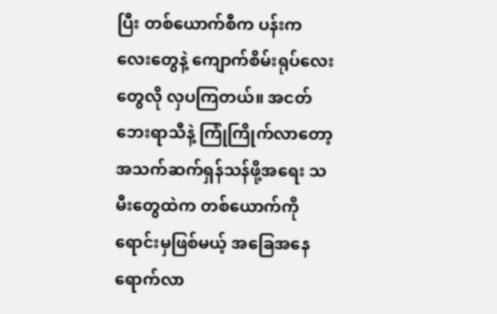ပြီး တစ်ယောက်စီက ပန်းကလေးတွေနဲ့ ကျောက်စိမ်းရုပ်လေးတွေလို လှပကြတယ်။ အငတ်ဘေးရာသီနဲ့ ကြုံကြိုက်လာတော့ အသက်ဆက်ရှန်သန်ဖို့အရေး သမီးတွေထဲက တစ်ယောက်ကို ရောင်းမှဖြစ်မယ့် အခြေအနေရောက်လာ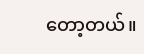တော့တယ်။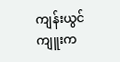ကျန်းယွင်ကျူးက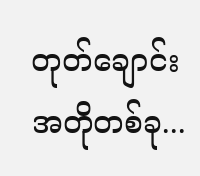တုတ်ချောင်းအတိုတစ်ခု...